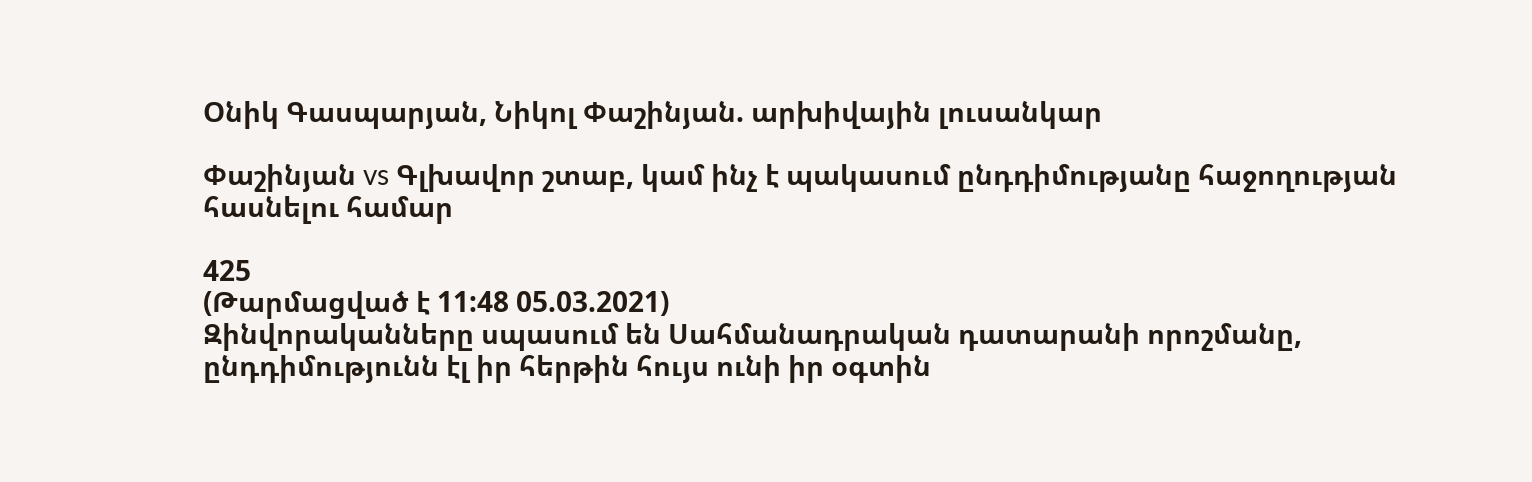Օնիկ Գասպարյան, Նիկոլ Փաշինյան. արխիվային լուսանկար

Փաշինյան vs Գլխավոր շտաբ, կամ ինչ է պակասում ընդդիմությանը հաջողության հասնելու համար

425
(Թարմացված է 11:48 05.03.2021)
Զինվորականները սպասում են Սահմանադրական դատարանի որոշմանը, ընդդիմությունն էլ իր հերթին հույս ունի իր օգտին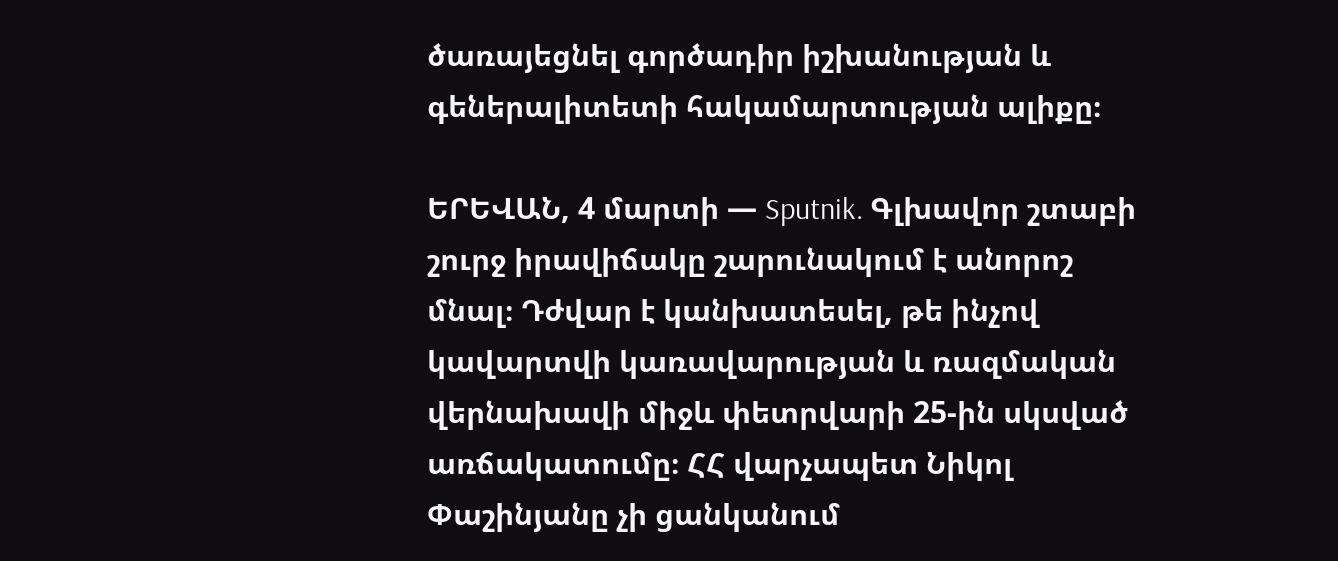ծառայեցնել գործադիր իշխանության և գեներալիտետի հակամարտության ալիքը։

ԵՐԵՎԱՆ, 4 մարտի — Sputnik. Գլխավոր շտաբի շուրջ իրավիճակը շարունակում է անորոշ մնալ։ Դժվար է կանխատեսել, թե ինչով կավարտվի կառավարության և ռազմական վերնախավի միջև փետրվարի 25-ին սկսված առճակատումը։ ՀՀ վարչապետ Նիկոլ Փաշինյանը չի ցանկանում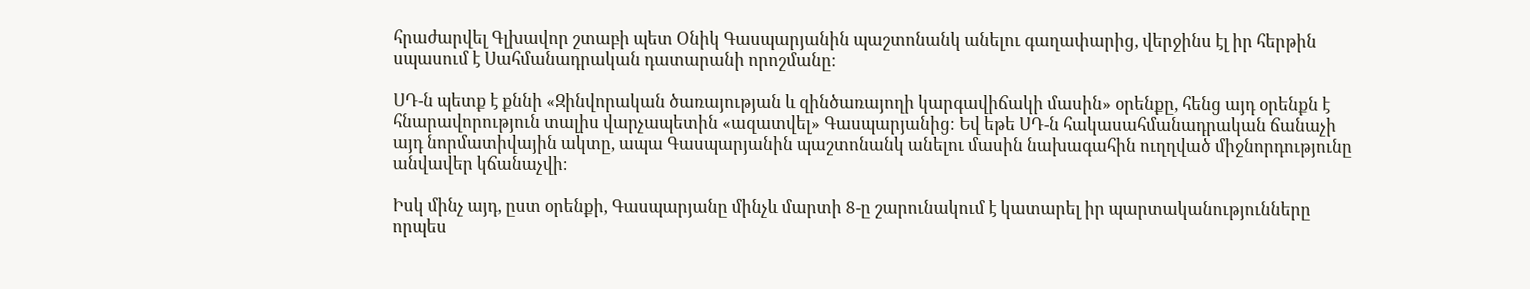հրաժարվել Գլխավոր շտաբի պետ Օնիկ Գասպարյանին պաշտոնանկ անելու գաղափարից, վերջինս էլ իր հերթին սպասում է Սահմանադրական դատարանի որոշմանը։

ՍԴ-ն պետք է քննի «Զինվորական ծառայության և զինծառայողի կարգավիճակի մասին» օրենքը, հենց այդ օրենքն է հնարավորություն տալիս վարչապետին «ազատվել» Գասպարյանից։ Եվ եթե ՍԴ-ն հակասահմանադրական ճանաչի այդ նորմատիվային ակտը, ապա Գասպարյանին պաշտոնանկ անելու մասին նախագահին ուղղված միջնորդությունը անվավեր կճանաչվի։

Իսկ մինչ այդ, ըստ օրենքի, Գասպարյանը մինչև մարտի 8-ը շարունակում է կատարել իր պարտականությունները որպես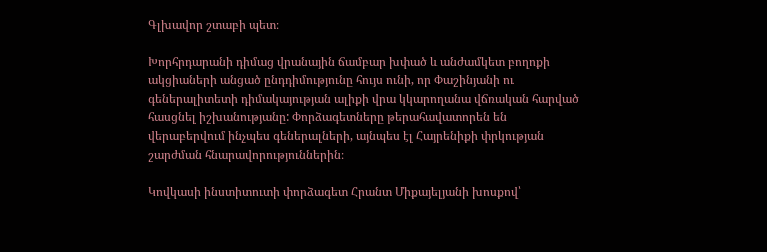Գլխավոր շտաբի պետ։

Խորհրդարանի դիմաց վրանային ճամբար խփած և անժամկետ բողոքի ակցիաների անցած ընդդիմությունը հույս ունի, որ Փաշինյանի ու գեներալիտետի դիմակայության ալիքի վրա կկարողանա վճռական հարված հասցնել իշխանությանը: Փորձագետները թերահավատորեն են վերաբերվում ինչպես գեներալների, այնպես էլ Հայրենիքի փրկության շարժման հնարավորություններին։

Կովկասի ինստիտուտի փորձագետ Հրանտ Միքայելյանի խոսքով՝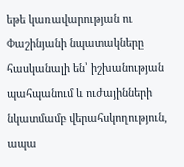եթե կառավարության ու Փաշինյանի նպատակները հասկանալի են՝ իշխանության պահպանում և ուժայինների նկատմամբ վերահսկողություն, ապա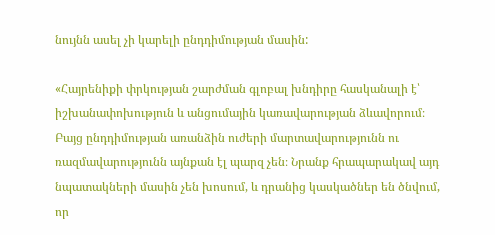նույնն ասել չի կարելի ընդդիմության մասին:

«Հայրենիքի փրկության շարժման գլոբալ խնդիրը հասկանալի է՝ իշխանափոխություն և անցումային կառավարության ձևավորում։ Բայց ընդդիմության առանձին ուժերի մարտավարությունն ու ռազմավարությունն այնքան էլ պարզ չեն։ Նրանք հրապարակավ այդ նպատակների մասին չեն խոսում, և դրանից կասկածներ են ծնվում, որ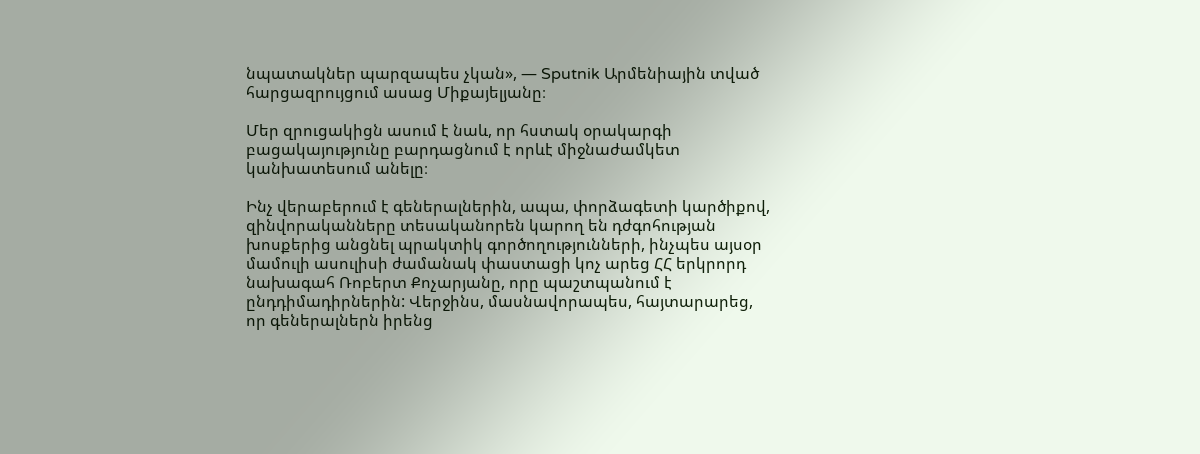նպատակներ պարզապես չկան», — Sputnik Արմենիային տված հարցազրույցում ասաց Միքայելյանը։

Մեր զրուցակիցն ասում է նաև, որ հստակ օրակարգի բացակայությունը բարդացնում է որևէ միջնաժամկետ կանխատեսում անելը։

Ինչ վերաբերում է գեներալներին, ապա, փորձագետի կարծիքով, զինվորականները տեսականորեն կարող են դժգոհության խոսքերից անցնել պրակտիկ գործողությունների, ինչպես այսօր մամուլի ասուլիսի ժամանակ փաստացի կոչ արեց ՀՀ երկրորդ նախագահ Ռոբերտ Քոչարյանը, որը պաշտպանում է ընդդիմադիրներին: Վերջինս, մասնավորապես, հայտարարեց, որ գեներալներն իրենց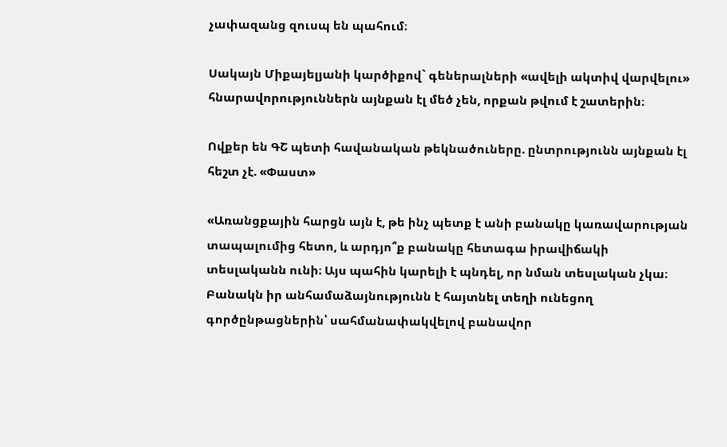չափազանց զուսպ են պահում։

Սակայն Միքայելյանի կարծիքով` գեներալների «ավելի ակտիվ վարվելու» հնարավորություններն այնքան էլ մեծ չեն, որքան թվում է շատերին։

Ովքեր են ԳՇ պետի հավանական թեկնածուները. ընտրությունն այնքան էլ հեշտ չէ. «Փաստ»

«Առանցքային հարցն այն է, թե ինչ պետք է անի բանակը կառավարության տապալումից հետո, և արդյո՞ք բանակը հետագա իրավիճակի տեսլականն ունի։ Այս պահին կարելի է պնդել, որ նման տեսլական չկա։ Բանակն իր անհամաձայնությունն է հայտնել տեղի ունեցող գործընթացներին՝ սահմանափակվելով բանավոր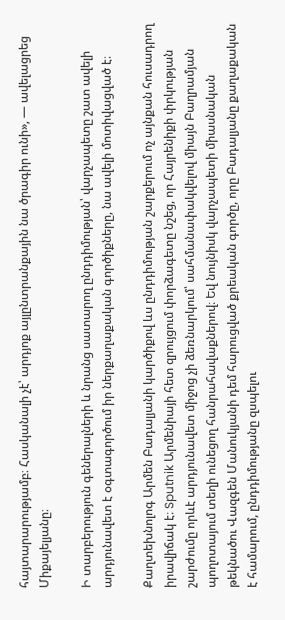հայտարարությամբ։ Հասկանալի չէ՝ արդյոք այլընտրանքային նա ծրագիր ունի», — ավելացրեց Միքայելյանը։

Ի տարբերություն գեներալների և նրանց սատարող ընդդիմության՝ վարչապետը շատ ավելի արդյունավետ է օգտագործում իր ներքաղաքական գործիքները, նա ավելի մոտիվացված է։

Քաղտեխնոլոգ Արմեն Բադալյանի կարծիքով ևս ընդդիմության շարքերում ոչ այնքան հուսադրող իրավիճակ է։ Sputnik Արմենիայի հետ զրույցում փորձագետը նշեց, որ Հայրենիքի փրկության շարժումը որևէ արդյունավետ միջոց չի ձեռնարկում՝ սահմանափակվելով միայն Բաղրամյան պողոտայում տեղի ունեցող հանրահավաքներով։ Եվ նույնիսկ վարչապետի միասնական թեկնածու Վազգեն Մանուկյանի դեմ հարուցված քրեական գործը, որը Բադալյանը քաղաքական է համարում, ընդդիմությանը զսպելու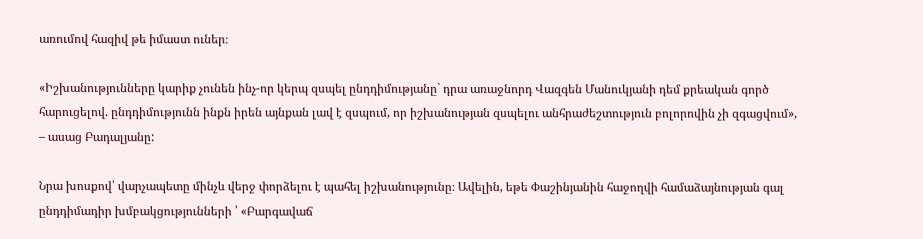առումով հազիվ թե իմաստ ուներ։

«Իշխանությունները կարիք չունեն ինչ-որ կերպ զսպել ընդդիմությանը` դրա առաջնորդ Վազգեն Մանուկյանի դեմ քրեական գործ հարուցելով. ընդդիմությունն ինքն իրեն այնքան լավ է զսպում, որ իշխանության զսպելու անհրաժեշտություն բոլորովին չի զգացվում», – ասաց Բադալյանը:

Նրա խոսքով՝ վարչապետը մինչև վերջ փորձելու է պահել իշխանությունը։ Ավելին, եթե Փաշինյանին հաջողվի համաձայնության գալ ընդդիմադիր խմբակցությունների ՝ «Բարգավաճ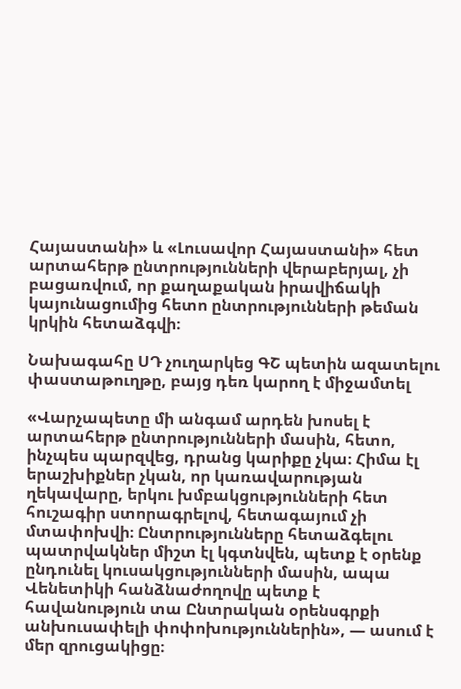Հայաստանի» և «Լուսավոր Հայաստանի» հետ արտահերթ ընտրությունների վերաբերյալ, չի բացառվում, որ քաղաքական իրավիճակի կայունացումից հետո ընտրությունների թեման կրկին հետաձգվի։

Նախագահը ՍԴ չուղարկեց ԳՇ պետին ազատելու փաստաթուղթը, բայց դեռ կարող է միջամտել

«Վարչապետը մի անգամ արդեն խոսել է արտահերթ ընտրությունների մասին, հետո, ինչպես պարզվեց, դրանց կարիքը չկա։ Հիմա էլ երաշխիքներ չկան, որ կառավարության ղեկավարը, երկու խմբակցությունների հետ հուշագիր ստորագրելով, հետագայում չի մտափոխվի։ Ընտրությունները հետաձգելու պատրվակներ միշտ էլ կգտնվեն, պետք է օրենք ընդունել կուսակցությունների մասին, ապա Վենետիկի հանձնաժողովը պետք է հավանություն տա Ընտրական օրենսգրքի անխուսափելի փոփոխություններին», — ասում է մեր զրուցակիցը։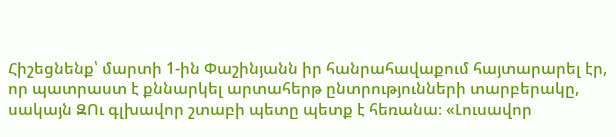Հիշեցնենք՝ մարտի 1-ին Փաշինյանն իր հանրահավաքում հայտարարել էր, որ պատրաստ է քննարկել արտահերթ ընտրությունների տարբերակը, սակայն ԶՈւ գլխավոր շտաբի պետը պետք է հեռանա։ «Լուսավոր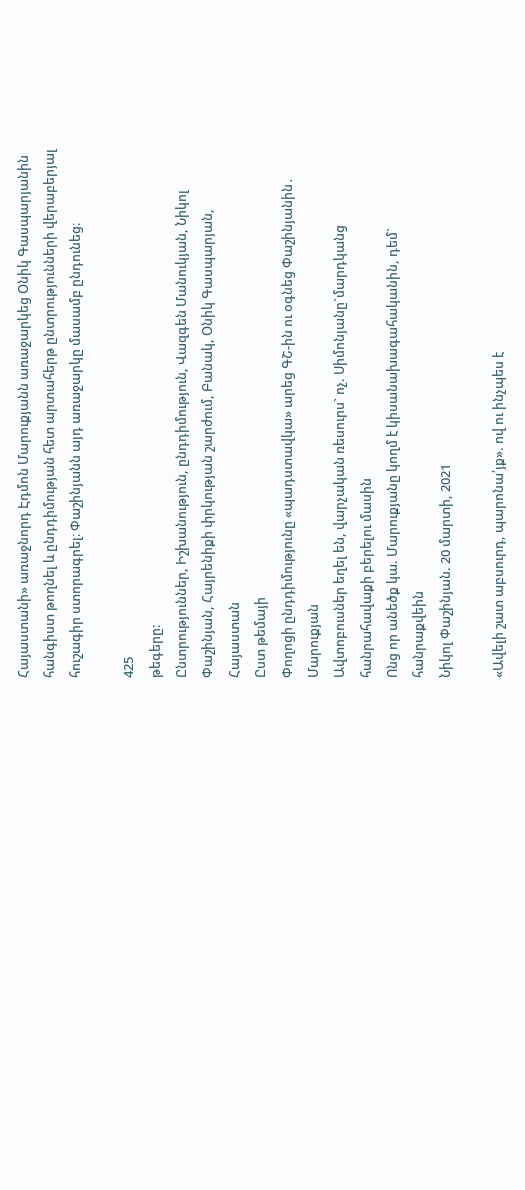Հայաստանի» առաջնորդ Էդմոն Մարուքյանն առաջարկեց Օնիկ Գասպարյանին հանգիստ թողնել և ընդդիմության հետ արտահերթ ընտրությունների վերաբերյալ հուշագիր ստորագրել։ Փաշինյանն այդ առաջարկը մասամբ ընդունեց։

425
թեգերը:
Ընտրություններ, Իշխանություն, ընդդիմություն, Վազգեն Մանուկյան, Նիկոլ Փաշինյան, Հայրենիքի փրկության շարժում, Բանակ, Օնիկ Գասպարյան, Հայաստան
Ըստ թեմայի
Փողոցի ընդդիմությունը «պադստավկա» արեց ԳՇ-ին ու օգնեց Փաշինյանին․ Մարուքյան
Ավտոբուսներ եղել են, վարչական ռեսուրս` ոչ. Սիմոնյանը`մարդկանց հանրահավաքի բերելու մասին
Ոնց որ անեծք կա. Մարուքյանը կողմ է կիսանախագահականին, դեմ` հանրաքվեին
Նիկոլ Փաշինյան. 20 մարտի, 2021

«Ավելի շատ աբսուրդ, պարոնա՛յք». ով ու ինչպես է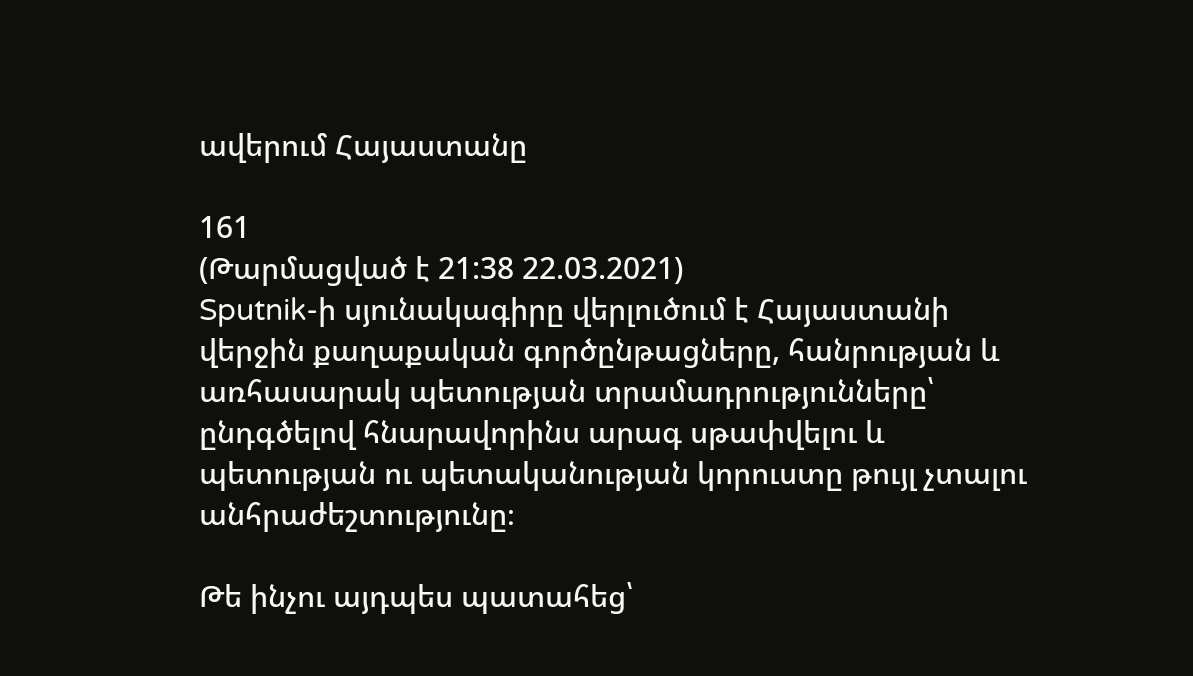ավերում Հայաստանը

161
(Թարմացված է 21:38 22.03.2021)
Sputnik-ի սյունակագիրը վերլուծում է Հայաստանի վերջին քաղաքական գործընթացները, հանրության և առհասարակ պետության տրամադրությունները՝ ընդգծելով հնարավորինս արագ սթափվելու և պետության ու պետականության կորուստը թույլ չտալու անհրաժեշտությունը։

Թե ինչու այդպես պատահեց՝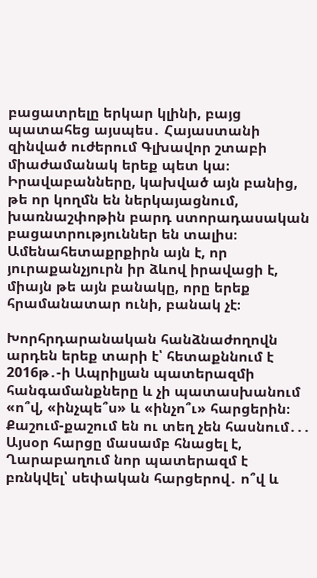բացատրելը երկար կլինի, բայց պատահեց այսպես․ Հայաստանի զինված ուժերում Գլխավոր շտաբի միաժամանակ երեք պետ կա։ Իրավաբանները, կախված այն բանից, թե որ կողմն են ներկայացնում, խառնաշփոթին բարդ ստորադասական բացատրություններ են տալիս։ Ամենահետաքրքիրն այն է, որ յուրաքանչյուրն իր ձևով իրավացի է, միայն թե այն բանակը, որը երեք հրամանատար ունի, բանակ չէ։

Խորհրդարանական հանձնաժողովն արդեն երեք տարի է՝ հետաքննում է 2016թ․-ի Ապրիլյան պատերազմի հանգամանքները և չի պատասխանում «ո՞վ, «ինչպե՞ս» և «ինչո՞ւ» հարցերին։ Քաշում-քաշում են ու տեղ չեն հասնում․․․ Այսօր հարցը մասամբ հնացել է, Ղարաբաղում նոր պատերազմ է բռնկվել՝ սեփական հարցերով․ ո՞վ և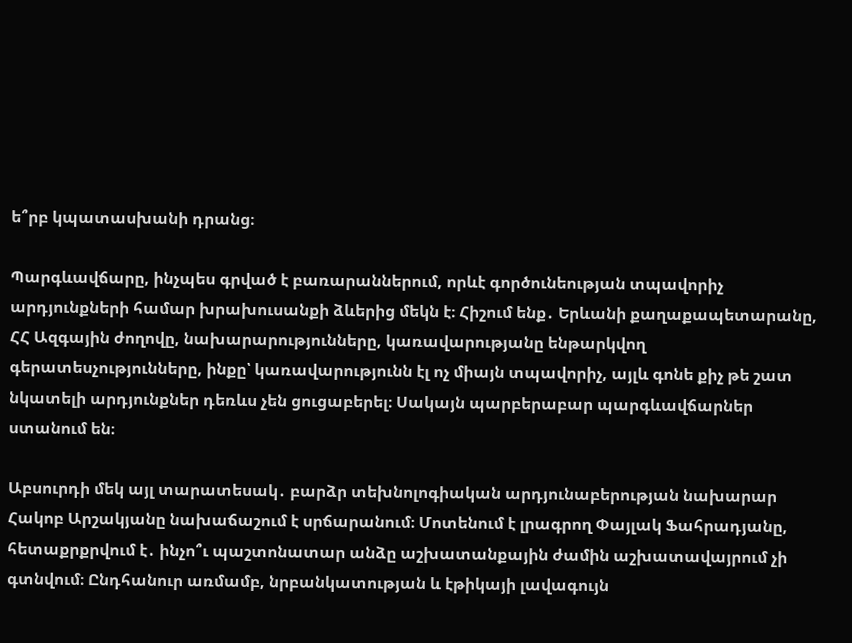ե՞րբ կպատասխանի դրանց։

Պարգևավճարը, ինչպես գրված է բառարաններում, որևէ գործունեության տպավորիչ արդյունքների համար խրախուսանքի ձևերից մեկն է։ Հիշում ենք․ Երևանի քաղաքապետարանը, ՀՀ Ազգային ժողովը, նախարարությունները, կառավարությանը ենթարկվող գերատեսչությունները, ինքը՝ կառավարությունն էլ ոչ միայն տպավորիչ, այլև գոնե քիչ թե շատ նկատելի արդյունքներ դեռևս չեն ցուցաբերել։ Սակայն պարբերաբար պարգևավճարներ ստանում են։

Աբսուրդի մեկ այլ տարատեսակ․ բարձր տեխնոլոգիական արդյունաբերության նախարար Հակոբ Արշակյանը նախաճաշում է սրճարանում։ Մոտենում է լրագրող Փայլակ Ֆահրադյանը, հետաքրքրվում է․ ինչո՞ւ պաշտոնատար անձը աշխատանքային ժամին աշխատավայրում չի գտնվում։ Ընդհանուր առմամբ, նրբանկատության և էթիկայի լավագույն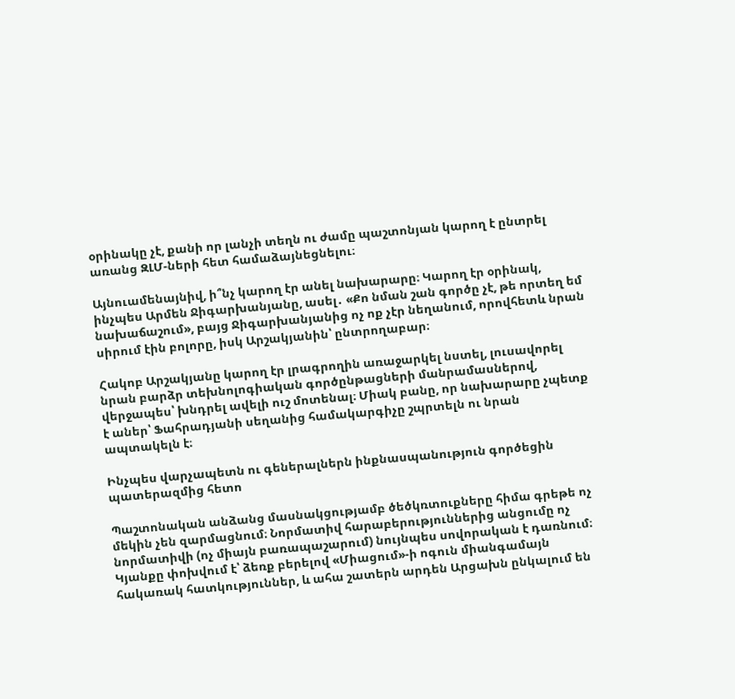օրինակը չէ, քանի որ լանչի տեղն ու ժամը պաշտոնյան կարող է ընտրել առանց ԶԼՄ-ների հետ համաձայնեցնելու։

Այնուամենայնիվ, ի՞նչ կարող էր անել նախարարը։ Կարող էր օրինակ, ինչպես Արմեն Ջիգարխանյանը, ասել․ «Քո նման շան գործը չէ, թե որտեղ եմ նախաճաշում», բայց Ջիգարխանյանից ոչ ոք չէր նեղանում, որովհետև նրան սիրում էին բոլորը, իսկ Արշակյանին՝ ընտրողաբար։

Հակոբ Արշակյանը կարող էր լրագրողին առաջարկել նստել, լուսավորել նրան բարձր տեխնոլոգիական գործընթացների մանրամասներով, վերջապես՝ խնդրել ավելի ուշ մոտենալ։ Միակ բանը, որ նախարարը չպետք է աներ՝ Ֆահրադյանի սեղանից համակարգիչը շպրտելն ու նրան ապտակելն է։

Ինչպես վարչապետն ու գեներալներն ինքնասպանություն գործեցին պատերազմից հետո

Պաշտոնական անձանց մասնակցությամբ ծեծկռտուքները հիմա գրեթե ոչ մեկին չեն զարմացնում։ Նորմատիվ հարաբերություններից անցումը ոչ նորմատիվի (ոչ միայն բառապաշարում) նույնպես սովորական է դառնում։ Կյանքը փոխվում է՝ ձեռք բերելով «Միացում»-ի ոգուն միանգամայն հակառակ հատկություններ, և ահա շատերն արդեն Արցախն ընկալում են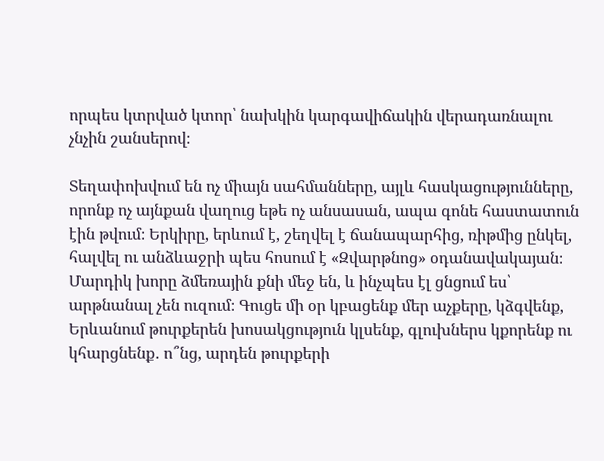որպես կտրված կտոր՝ նախկին կարգավիճակին վերադառնալու չնչին շանսերով։

Տեղափոխվում են ոչ միայն սահմանները, այլև հասկացությունները, որոնք ոչ այնքան վաղուց եթե ոչ անսասան, ապա գոնե հաստատուն էին թվում։ Երկիրը, երևում է, շեղվել է ճանապարհից, ռիթմից ընկել, հալվել ու անձևաջրի պես հոսում է «Զվարթնոց» օդանավակայան։ Մարդիկ խորը ձմեռային քնի մեջ են, և ինչպես էլ ցնցում ես՝ արթնանալ չեն ուզում։ Գուցե մի օր կբացենք մեր աչքերը, կձգվենք, Երևանում թուրքերեն խոսակցություն կլսենք, գլուխներս կքորենք ու կհարցնենք․ ո՞նց, արդեն թուրքերի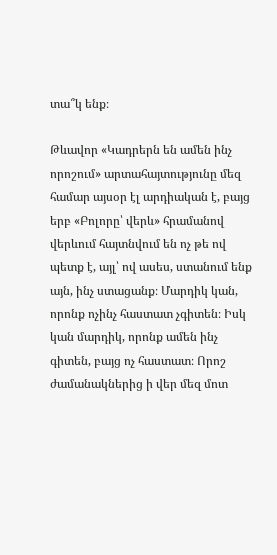տա՞կ ենք։

Թևավոր «Կադրերն են ամեն ինչ որոշում» արտահայտությունը մեզ համար այսօր էլ արդիական է, բայց երբ «Բոլորը՝ վերև» հրամանով վերևում հայտնվում են ոչ թե ով պետք է, այլ՝ ով ասես, ստանում ենք այն, ինչ ստացանք։ Մարդիկ կան, որոնք ոչինչ հաստատ չգիտեն։ Իսկ կան մարդիկ, որոնք ամեն ինչ գիտեն, բայց ոչ հաստատ։ Որոշ ժամանակներից ի վեր մեզ մոտ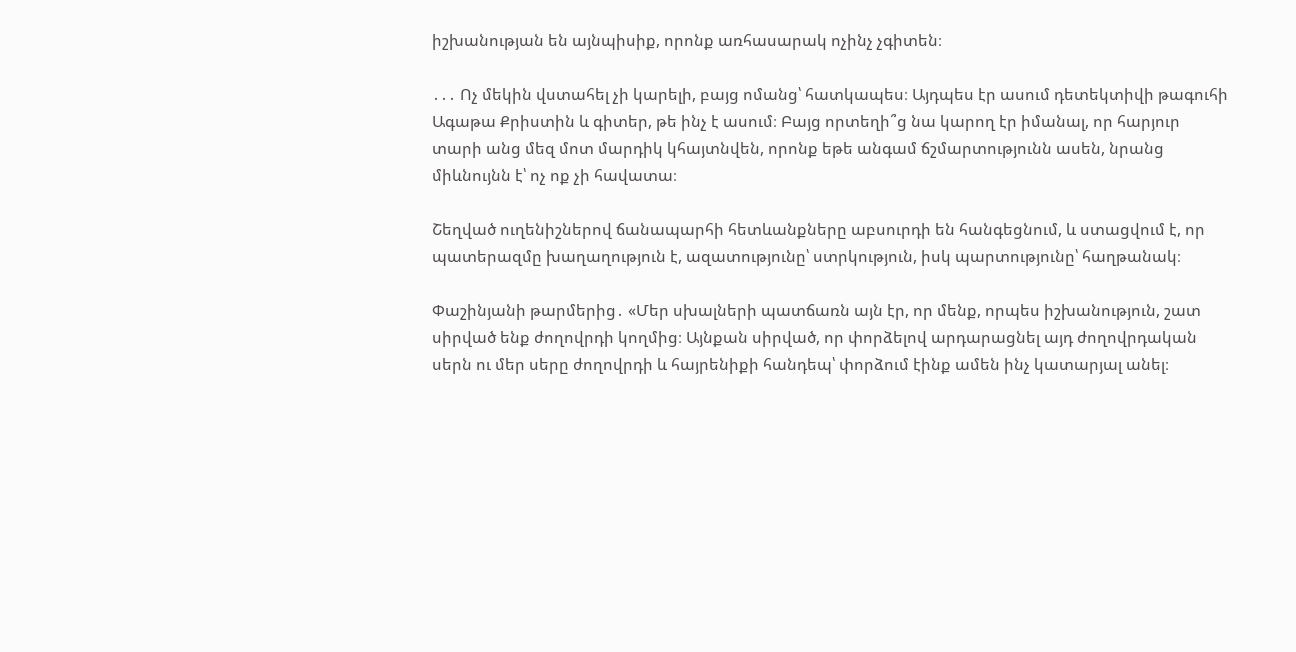իշխանության են այնպիսիք, որոնք առհասարակ ոչինչ չգիտեն։

․․․ Ոչ մեկին վստահել չի կարելի, բայց ոմանց՝ հատկապես։ Այդպես էր ասում դետեկտիվի թագուհի Ագաթա Քրիստին և գիտեր, թե ինչ է ասում։ Բայց որտեղի՞ց նա կարող էր իմանալ, որ հարյուր տարի անց մեզ մոտ մարդիկ կհայտնվեն, որոնք եթե անգամ ճշմարտությունն ասեն, նրանց միևնույնն է՝ ոչ ոք չի հավատա։

Շեղված ուղենիշներով ճանապարհի հետևանքները աբսուրդի են հանգեցնում, և ստացվում է, որ պատերազմը խաղաղություն է, ազատությունը՝ ստրկություն, իսկ պարտությունը՝ հաղթանակ։

Փաշինյանի թարմերից․ «Մեր սխալների պատճառն այն էր, որ մենք, որպես իշխանություն, շատ սիրված ենք ժողովրդի կողմից։ Այնքան սիրված, որ փորձելով արդարացնել այդ ժողովրդական սերն ու մեր սերը ժողովրդի և հայրենիքի հանդեպ՝ փորձում էինք ամեն ինչ կատարյալ անել։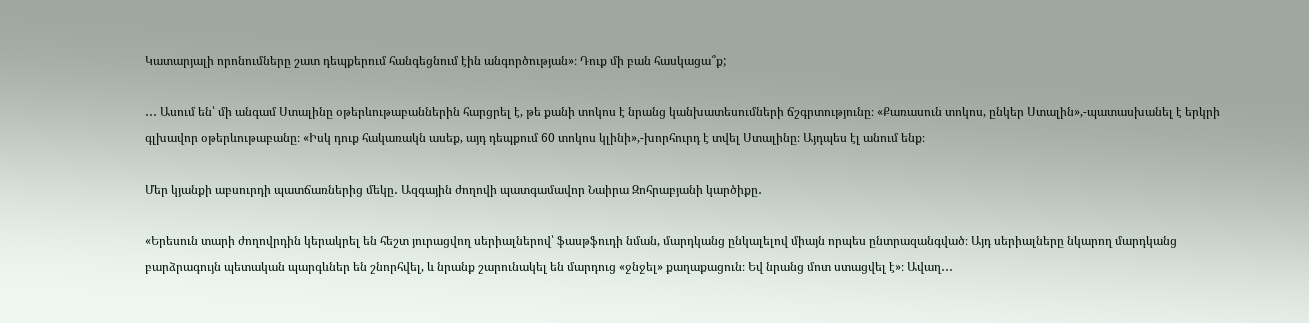Կատարյալի որոնումները շատ դեպքերում հանգեցնում էին անգործության»։ Դուք մի բան հասկացա՞ք;

․․․ Ասում են՝ մի անգամ Ստալինը օթերևութաբաններին հարցրել է, թե քանի տոկոս է նրանց կանխատեսումների ճշգրտությունը։ «Քառասուն տոկոս, ընկեր Ստալին»,-պատասխանել է երկրի գլխավոր օթերևութաբանը։ «Իսկ դուք հակառակն ասեք, այդ դեպքում 60 տոկոս կլինի»,-խորհուրդ է տվել Ստալինը։ Այդպես էլ անում ենք։

Մեր կյանքի աբսուրդի պատճառներից մեկը․ Ազգային ժողովի պատգամավոր Նաիրա Զոհրաբյանի կարծիքը․

«Երեսուն տարի ժողովրդին կերակրել են հեշտ յուրացվող սերիալներով՝ ֆասթֆուդի նման, մարդկանց ընկալելով միայն որպես ընտրազանգված։ Այդ սերիալները նկարող մարդկանց բարձրագույն պետական պարգևներ են շնորհվել, և նրանք շարունակել են մարդուց «ջնջել» քաղաքացուն։ Եվ նրանց մոտ ստացվել է»։ Ավաղ․․․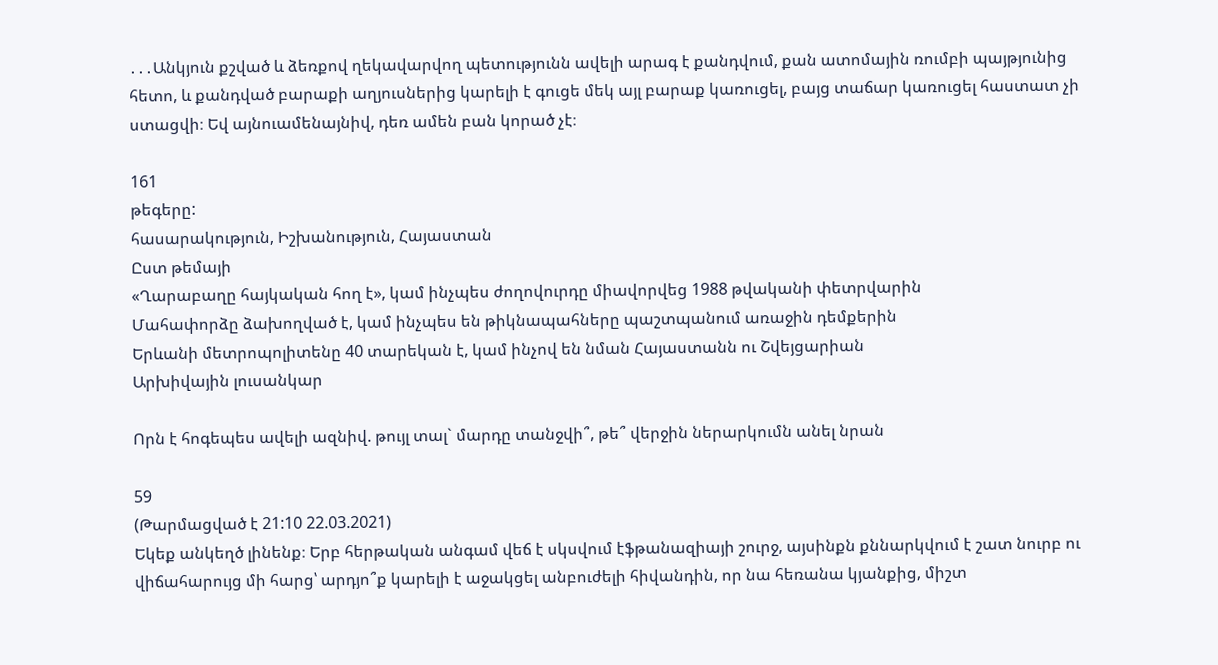․․․Անկյուն քշված և ձեռքով ղեկավարվող պետությունն ավելի արագ է քանդվում, քան ատոմային ռումբի պայթյունից հետո, և քանդված բարաքի աղյուսներից կարելի է գուցե մեկ այլ բարաք կառուցել, բայց տաճար կառուցել հաստատ չի ստացվի։ Եվ այնուամենայնիվ, դեռ ամեն բան կորած չէ։

161
թեգերը:
հասարակություն, Իշխանություն, Հայաստան
Ըստ թեմայի
«Ղարաբաղը հայկական հող է», կամ ինչպես ժողովուրդը միավորվեց 1988 թվականի փետրվարին
Մահափորձը ձախողված է, կամ ինչպես են թիկնապահները պաշտպանում առաջին դեմքերին
Երևանի մետրոպոլիտենը 40 տարեկան է, կամ ինչով են նման Հայաստանն ու Շվեյցարիան
Արխիվային լուսանկար

Որն է հոգեպես ավելի ազնիվ. թույլ տալ` մարդը տանջվի՞, թե՞ վերջին ներարկումն անել նրան

59
(Թարմացված է 21:10 22.03.2021)
Եկեք անկեղծ լինենք։ Երբ հերթական անգամ վեճ է սկսվում էֆթանազիայի շուրջ, այսինքն քննարկվում է շատ նուրբ ու վիճահարույց մի հարց՝ արդյո՞ք կարելի է աջակցել անբուժելի հիվանդին, որ նա հեռանա կյանքից, միշտ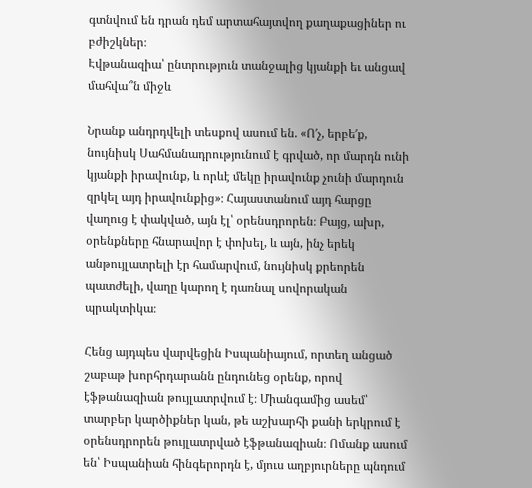գտնվում են դրան դեմ արտահայտվող քաղաքացիներ ու բժիշկներ։
Էվթանազիա՝ ընտրություն տանջալից կյանքի եւ անցավ մահվա՞ն միջև

Նրանք անդրդվելի տեսքով ասում են. «Ո′չ, երբե′ք, նույնիսկ Սահմանադրությունում է գրված, որ մարդն ունի կյանքի իրավունք, և որևէ մեկը իրավունք չունի մարդուն զրկել այդ իրավունքից»։ Հայաստանում այդ հարցը վաղուց է փակված, այն էլ՝ օրենսդրորեն։ Բայց, ախր, օրենքները հնարավոր է փոխել, և այն, ինչ երեկ անթույլատրելի էր համարվում, նույնիսկ քրեորեն պատժելի, վաղը կարող է դառնալ սովորական պրակտիկա։

Հենց այդպես վարվեցին Իսպանիայում, որտեղ անցած շաբաթ խորհրդարանն ընդունեց օրենք, որով էֆթանազիան թույլատրվում է։ Միանգամից ասեմ՝ տարբեր կարծիքներ կան, թե աշխարհի քանի երկրում է օրենսդրորեն թույլատրված էֆթանազիան։ Ոմանք ասում են՝ Իսպանիան հինգերորդն է, մյուս աղբյուրները պնդում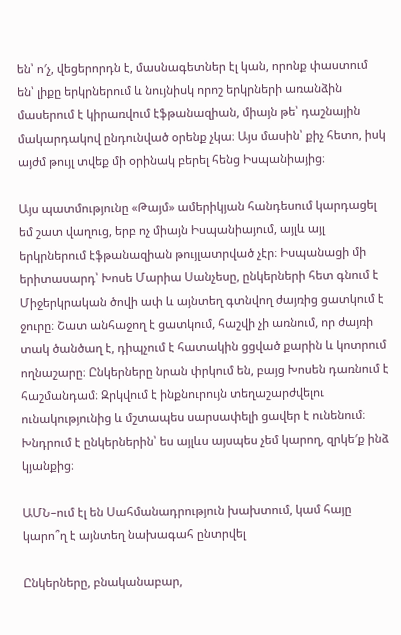են՝ ո′չ, վեցերորդն է, մասնագետներ էլ կան, որոնք փաստում են՝ լիքը երկրներում և նույնիսկ որոշ երկրների առանձին մասերում է կիրառվում էֆթանազիան, միայն թե՝ դաշնային մակարդակով ընդունված օրենք չկա։ Այս մասին՝ քիչ հետո, իսկ այժմ թույլ տվեք մի օրինակ բերել հենց Իսպանիայից։

Այս պատմությունը «Թայմ» ամերիկյան հանդեսում կարդացել եմ շատ վաղուց, երբ ոչ միայն Իսպանիայում, այլև այլ երկրներում էֆթանազիան թույլատրված չէր։ Իսպանացի մի երիտասարդ՝ Խոսե Մարիա Սանչեսը, ընկերների հետ գնում է Միջերկրական ծովի ափ և այնտեղ գտնվող ժայռից ցատկում է ջուրը։ Շատ անհաջող է ցատկում, հաշվի չի առնում, որ ժայռի տակ ծանծաղ է, դիպչում է հատակին ցցված քարին և կոտրում ողնաշարը։ Ընկերները նրան փրկում են, բայց Խոսեն դառնում է հաշմանդամ։ Զրկվում է ինքնուրույն տեղաշարժվելու ունակությունից և մշտապես սարսափելի ցավեր է ունենում։ Խնդրում է ընկերներին՝ ես այլևս այսպես չեմ կարող, զրկե′ք ինձ կյանքից։

ԱՄՆ–ում էլ են Սահմանադրություն խախտում, կամ հայը կարո՞ղ է այնտեղ նախագահ ընտրվել

Ընկերները, բնականաբար,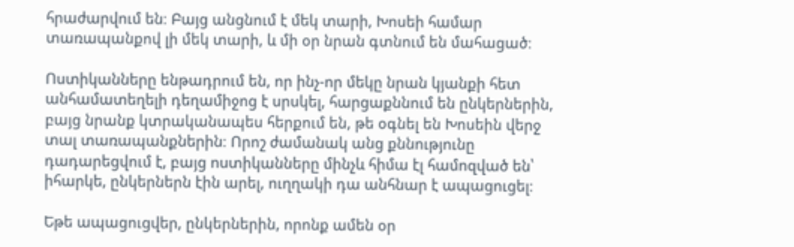հրաժարվում են։ Բայց անցնում է մեկ տարի, Խոսեի համար տառապանքով լի մեկ տարի, և մի օր նրան գտնում են մահացած։

Ոստիկանները ենթադրում են, որ ինչ-որ մեկը նրան կյանքի հետ անհամատեղելի դեղամիջոց է սրսկել, հարցաքննում են ընկերներին, բայց նրանք կտրականապես հերքում են, թե օգնել են Խոսեին վերջ տալ տառապանքներին։ Որոշ ժամանակ անց քննությունը դադարեցվում է, բայց ոստիկանները մինչև հիմա էլ համոզված են՝ իհարկե, ընկերներն էին արել, ուղղակի դա անհնար է ապացուցել։

Եթե ապացուցվեր, ընկերներին, որոնք ամեն օր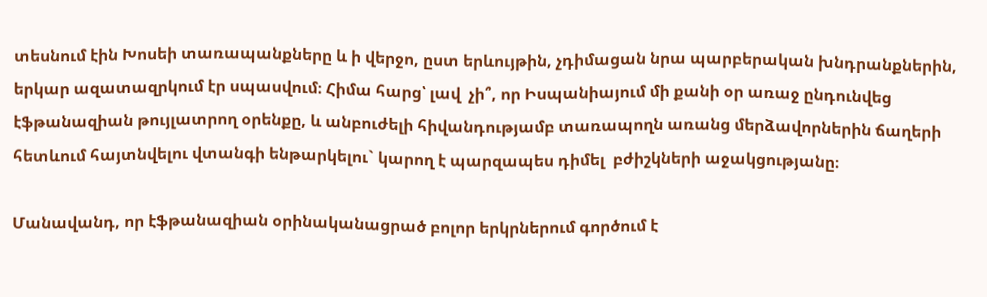տեսնում էին Խոսեի տառապանքները և ի վերջո, ըստ երևույթին, չդիմացան նրա պարբերական խնդրանքներին,  երկար ազատազրկում էր սպասվում։ Հիմա հարց՝ լավ  չի՞, որ Իսպանիայում մի քանի օր առաջ ընդունվեց էֆթանազիան թույլատրող օրենքը, և անբուժելի հիվանդությամբ տառապողն առանց մերձավորներին ճաղերի հետևում հայտնվելու վտանգի ենթարկելու` կարող է պարզապես դիմել  բժիշկների աջակցությանը։

Մանավանդ, որ էֆթանազիան օրինականացրած բոլոր երկրներում գործում է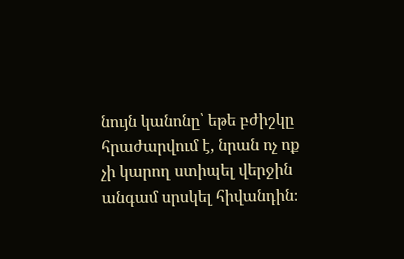նույն կանոնը՝ եթե բժիշկը հրաժարվում է, նրան ոչ ոք չի կարող ստիպել վերջին անգամ սրսկել հիվանդին։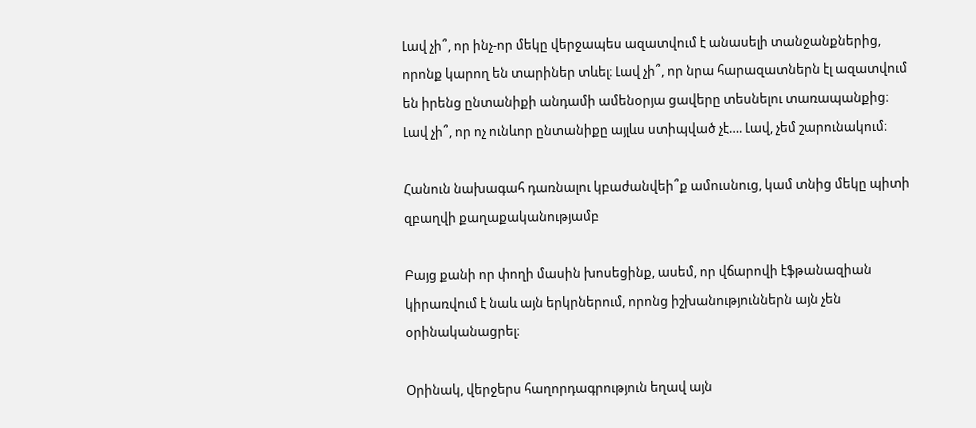Լավ չի՞, որ ինչ-որ մեկը վերջապես ազատվում է անասելի տանջանքներից, որոնք կարող են տարիներ տևել։ Լավ չի՞, որ նրա հարազատներն էլ ազատվում են իրենց ընտանիքի անդամի ամենօրյա ցավերը տեսնելու տառապանքից։ Լավ չի՞, որ ոչ ունևոր ընտանիքը այլևս ստիպված չէ…. Լավ, չեմ շարունակում։

Հանուն նախագահ դառնալու կբաժանվեի՞ք ամուսնուց, կամ տնից մեկը պիտի զբաղվի քաղաքականությամբ

Բայց քանի որ փողի մասին խոսեցինք, ասեմ, որ վճարովի էֆթանազիան կիրառվում է նաև այն երկրներում, որոնց իշխանություններն այն չեն օրինականացրել։

Օրինակ, վերջերս հաղորդագրություն եղավ այն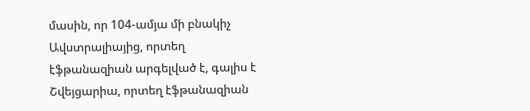մասին, որ 104-ամյա մի բնակիչ Ավստրալիայից, որտեղ էֆթանազիան արգելված է, գալիս է Շվեյցարիա, որտեղ էֆթանազիան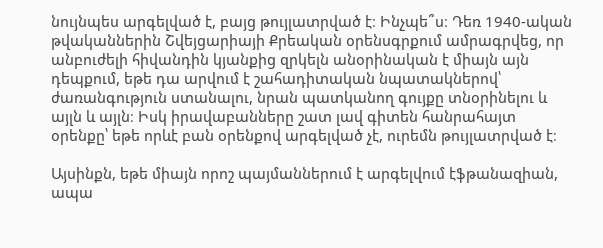նույնպես արգելված է, բայց թույլատրված է։ Ինչպե՞ս։ Դեռ 1940-ական թվականներին Շվեյցարիայի Քրեական օրենսգրքում ամրագրվեց, որ անբուժելի հիվանդին կյանքից զրկելն անօրինական է միայն այն դեպքում, եթե դա արվում է շահադիտական նպատակներով՝ ժառանգություն ստանալու, նրան պատկանող գույքը տնօրինելու և այլն և այլն։ Իսկ իրավաբանները շատ լավ գիտեն հանրահայտ օրենքը՝ եթե որևէ բան օրենքով արգելված չէ, ուրեմն թույլատրված է։

Այսինքն, եթե միայն որոշ պայմաններում է արգելվում էֆթանազիան, ապա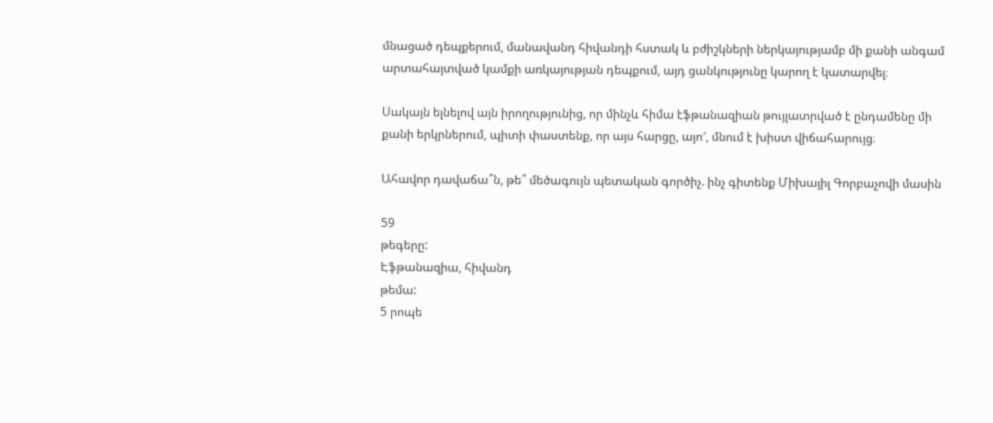մնացած դեպքերում, մանավանդ հիվանդի հստակ և բժիշկների ներկայությամբ մի քանի անգամ արտահայտված կամքի առկայության դեպքում, այդ ցանկությունը կարող է կատարվել։

Սակայն ելնելով այն իրողությունից, որ մինչև հիմա էֆթանազիան թույլատրված է ընդամենը մի քանի երկրներում, պիտի փաստենք, որ այս հարցը, այո′, մնում է խիստ վիճահարույց։

Ահավոր դավաճա՞ն, թե՞ մեծագույն պետական գործիչ. ինչ գիտենք Միխայիլ Գորբաչովի մասին

59
թեգերը:
Էֆթանազիա, հիվանդ
թեմա:
5 րոպե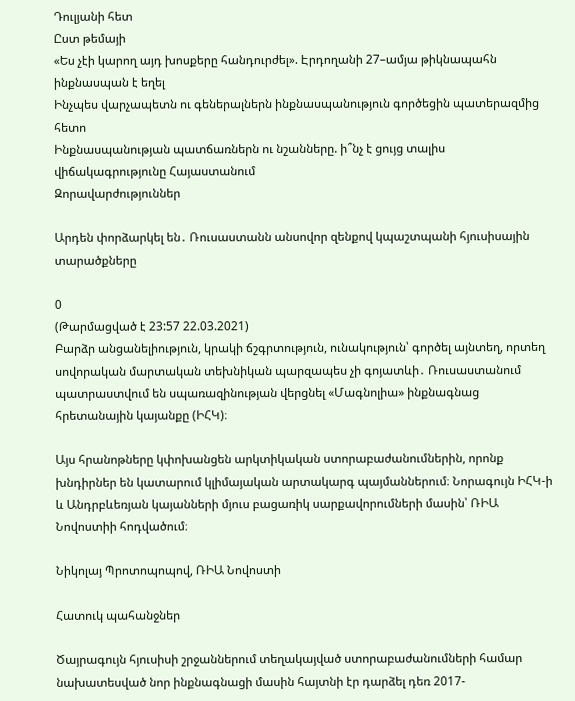Դուլյանի հետ
Ըստ թեմայի
«Ես չէի կարող այդ խոսքերը հանդուրժել». Էրդողանի 27–ամյա թիկնապահն ինքնասպան է եղել
Ինչպես վարչապետն ու գեներալներն ինքնասպանություն գործեցին պատերազմից հետո
Ինքնասպանության պատճառներն ու նշանները. ի՞նչ է ցույց տալիս վիճակագրությունը Հայաստանում
Զորավարժություններ

Արդեն փորձարկել են․ Ռուսաստանն անսովոր զենքով կպաշտպանի հյուսիսային տարածքները

0
(Թարմացված է 23:57 22.03.2021)
Բարձր անցանելիություն, կրակի ճշգրտություն, ունակություն՝ գործել այնտեղ, որտեղ սովորական մարտական տեխնիկան պարզապես չի գոյատևի․ Ռուսաստանում պատրաստվում են սպառազինության վերցնել «Մագնոլիա» ինքնագնաց հրետանային կայանքը (ԻՀԿ)։

Այս հրանոթները կփոխանցեն արկտիկական ստորաբաժանումներին, որոնք խնդիրներ են կատարում կլիմայական արտակարգ պայմաններում։ Նորագույն ԻՀԿ-ի և Անդրբևեռյան կայանների մյուս բացառիկ սարքավորումների մասին՝ ՌԻԱ Նովոստիի հոդվածում։

Նիկոլայ Պրոտոպոպով, ՌԻԱ Նովոստի

Հատուկ պահանջներ

Ծայրագույն հյուսիսի շրջաններում տեղակայված ստորաբաժանումների համար նախատեսված նոր ինքնագնացի մասին հայտնի էր դարձել դեռ 2017-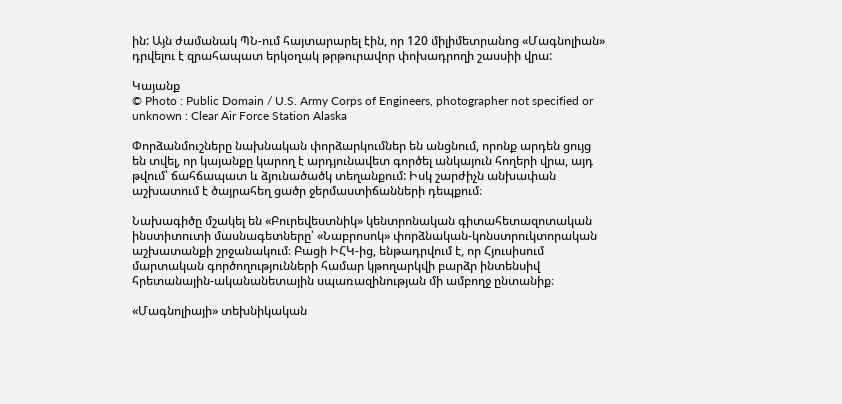ին: Այն ժամանակ ՊՆ-ում հայտարարել էին, որ 120 միլիմետրանոց «Մագնոլիան» դրվելու է զրահապատ երկօղակ թրթուրավոր փոխադրողի շասսիի վրա:

Կայանք
© Photo : Public Domain / U.S. Army Corps of Engineers, photographer not specified or unknown : Clear Air Force Station Alaska

Փորձանմուշները նախնական փորձարկումներ են անցնում, որոնք արդեն ցույց են տվել, որ կայանքը կարող է արդյունավետ գործել անկայուն հողերի վրա, այդ թվում՝ ճահճապատ և ձյունածածկ տեղանքում: Իսկ շարժիչն անխափան աշխատում է ծայրահեղ ցածր ջերմաստիճանների դեպքում։

Նախագիծը մշակել են «Բուրեվեստնիկ» կենտրոնական գիտահետազոտական ինստիտուտի մասնագետները՝ «Նաբրոսոկ» փորձնական-կոնստրուկտորական աշխատանքի շրջանակում։ Բացի ԻՀԿ-ից, ենթադրվում է, որ Հյուսիսում մարտական գործողությունների համար կթողարկվի բարձր ինտենսիվ հրետանային-ականանետային սպառազինության մի ամբողջ ընտանիք։

«Մագնոլիայի» տեխնիկական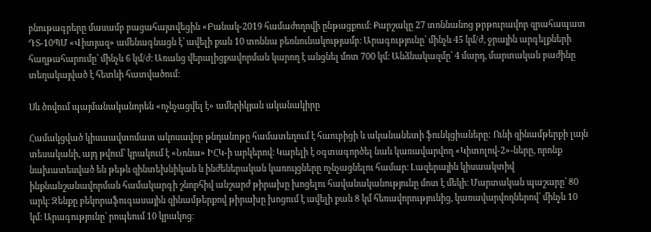բնութագրերը մասամբ բացահայտվեցին «Բանակ-2019 համաժողովի ընթացքում։ Քարշակը 27 տոննանոց թրթուրավոր զրահապատ ԴՏ-10ՊՄ «Վիտյազ» ամենագնացն է՝ ավելի քան 10 տոննա բեռնունակությամբ։ Արագությունը՝ մինչև 45 կմ/ժ, ջրային արգելքների հաղթահարումը՝ մինչև 6 կմ/ժ։ Առանց վերալիցքավորման կարող է անցնել մոտ 700 կմ։ Անձնակազմը՝ 4 մարդ, մարտական բաժինը տեղակայված է հետևի հատվածում։

Սև ծովում պայմանականորեն «ոչնչացվել է» ամերիկյան ականակիրը

Համակցված կիսաավտոմատ ակոսավոր թնդանոթը համատեղում է հաուբիցի և ականանետի ֆունկցիաները: Ունի զինամթերքի լայն տեսականի, այդ թվում՝ կրակում է «Նոնա» ԻՀԿ-ի արկերով։ Կարելի է օգտագործել նաև կառավարվող «Կիտոլով-2»-ները, որոնք նախատեսված են թեթև զինտեխնիկան և ինժեներական կառույցները ոչնչացնելու համար։ Լազերային կիսաակտիվ ինքնանշանավորման համակարգի շնորհիվ անշարժ թիրախը խոցելու հավանականությունը մոտ է մեկի։ Մարտական պաշարը՝ 80 արկ։ Զենքը բեկորաֆուգասային զինամթերքով թիրախը խոցում է ավելի քան 8 կմ հեռավորությունից, կառավարվողներով՝ մինչև 10 կմ։ Արագությունը՝ րոպեում 10 կրակոց։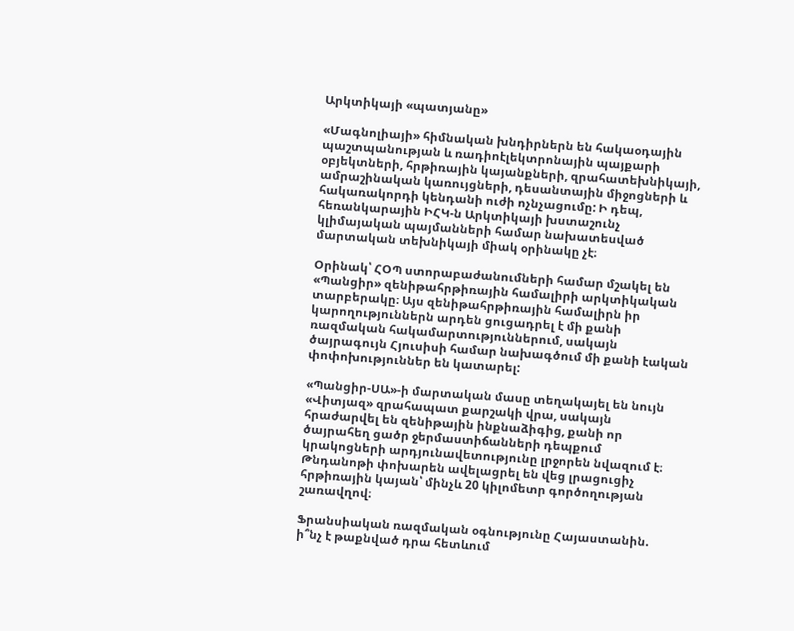Արկտիկայի «պատյանը»

«Մագնոլիայի» հիմնական խնդիրներն են հակաօդային պաշտպանության և ռադիոէլեկտրոնային պայքարի օբյեկտների, հրթիռային կայանքների, զրահատեխնիկայի, ամրաշինական կառույցների, դեսանտային միջոցների և հակառակորդի կենդանի ուժի ոչնչացումը: Ի դեպ, հեռանկարային ԻՀԿ-ն Արկտիկայի խստաշունչ կլիմայական պայմանների համար նախատեսված մարտական տեխնիկայի միակ օրինակը չէ։

Օրինակ՝ ՀՕՊ ստորաբաժանումների համար մշակել են «Պանցիր» զենիթահրթիռային համալիրի արկտիկական տարբերակը։ Այս զենիթահրթիռային համալիրն իր կարողություններն արդեն ցուցադրել է մի քանի ռազմական հակամարտություններում, սակայն ծայրագույն Հյուսիսի համար նախագծում մի քանի էական փոփոխություններ են կատարել:

«Պանցիր-ՍԱ»-ի մարտական մասը տեղակայել են նույն «Վիտյազ» զրահապատ քարշակի վրա, սակայն հրաժարվել են զենիթային ինքնաձիգից, քանի որ ծայրահեղ ցածր ջերմաստիճանների դեպքում կրակոցների արդյունավետությունը լրջորեն նվազում է։ Թնդանոթի փոխարեն ավելացրել են վեց լրացուցիչ հրթիռային կայան՝ մինչև 20 կիլոմետր գործողության շառավղով։

Ֆրանսիական ռազմական օգնությունը Հայաստանին. ի՞նչ է թաքնված դրա հետևում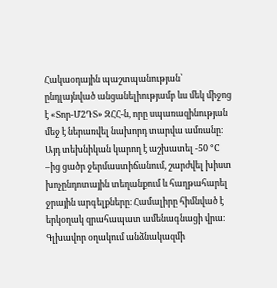Հակաօդային պաշտպանության՝ ընդլայնված անցանելիությամբ ևս մեկ միջոց է «Տոր-Մ2ԴՏ» ԶՀՀ-ն, որը սպառազինության մեջ է ներառվել նախորդ տարվա ամռանը։ Այդ տեխնիկան կարող է աշխատել -50 °C –ից ցածր ջերմաստիճանում, շարժվել խիստ խոչընդոտային տեղանքում և հաղթահարել ջրային արգելքները։ Համալիրը հիմնված է երկօղակ զրահապատ ամենագնացի վրա։ Գլխավոր օղակում անձնակազմի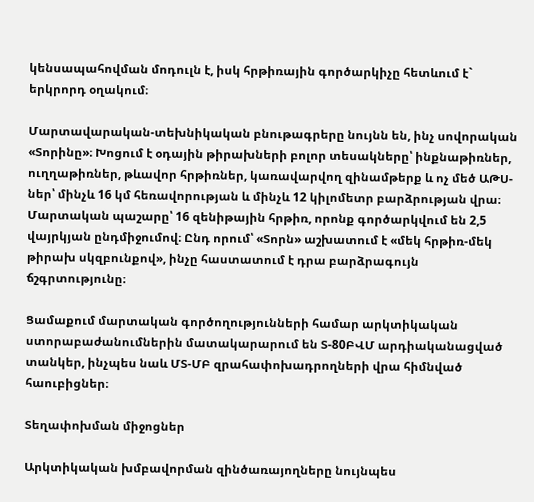կենսապահովման մոդուլն է, իսկ հրթիռային գործարկիչը հետևում է` երկրորդ օղակում։

Մարտավարական-տեխնիկական բնութագրերը նույնն են, ինչ սովորական «Տորինը»։ Խոցում է օդային թիրախների բոլոր տեսակները՝ ինքնաթիռներ, ուղղաթիռներ, թևավոր հրթիռներ, կառավարվող զինամթերք և ոչ մեծ ԱԹՍ-ներ՝ մինչև 16 կմ հեռավորության և մինչև 12 կիլոմետր բարձրության վրա։ Մարտական պաշարը՝ 16 զենիթային հրթիռ, որոնք գործարկվում են 2,5 վայրկյան ընդմիջումով։ Ընդ որում՝ «Տորն» աշխատում է «մեկ հրթիռ-մեկ թիրախ սկզբունքով», ինչը հաստատում է դրա բարձրագույն ճշգրտությունը։

Ցամաքում մարտական գործողությունների համար արկտիկական ստորաբաժանումներին մատակարարում են Տ-80ԲՎՄ արդիականացված տանկեր, ինչպես նաև ՄՏ-ՄԲ զրահափոխադրողների վրա հիմնված հաուբիցներ։

Տեղափոխման միջոցներ

Արկտիկական խմբավորման զինծառայողները նույնպես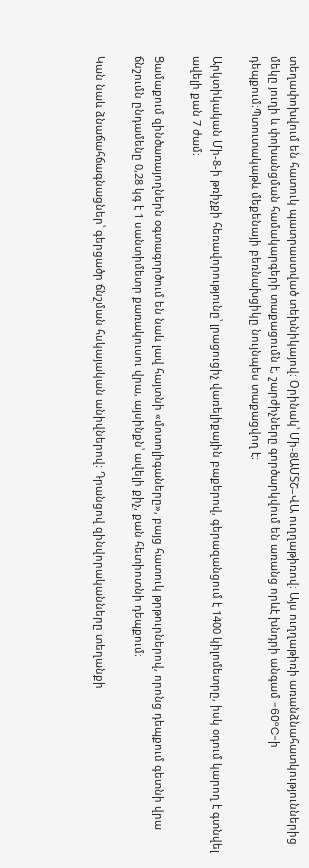տեղափոխվում են հատուկ պատրաստված տեխնիկայով։ Օրինակ՝ Մի-8ԱՄՏՇ–ՎԱ ուղղաթիռով։ Այս ուղղաթիռի առանձնահատկություններից մեկը յուղի և փոխանցման համակարգերի տաքացումն է, շարժիչները գործարկվում են առանց որևէ խնդրի անգամ -60°C-ի դեպքում։Պտուտակաթև մեքենայի բեռնախցիկը նույնպես տաքացվող է։

Արկտիկական Մի-8-ի թռիչքի հեռավորությունը՝ լրացուցիչ վառելիքային բաքերով, գերազանցում է 1400 կիլոմետրը, իսկ օդում կարող է գտնվել ավելի քան 7 ժամ։

Ցամաքում զինծառայողներն օգտագործում են նաև լավ հայտնի «մոտոլիգաները», բայց հատուկ թրթուրներով, որոնց դեպքում գետնի վրա ճնշումն ընդամենը 0,28 կգ է 1 սանտիմետր քառակուսու վրա, այսինքն՝ ավելի քիչ, քան հետիոտնի դեպքում։

Կան նաև ձնաճահճագնացներ՝ գերցածր ճնշման հսկայական անիվներով։ Դրանցով զինվորականները տեղանքի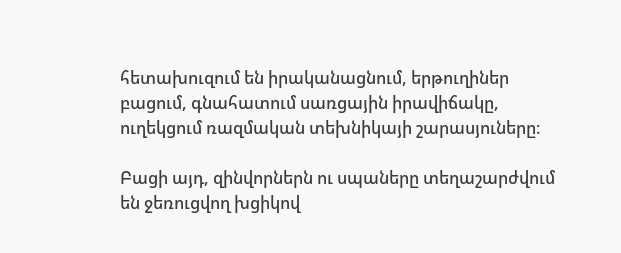հետախուզում են իրականացնում, երթուղիներ բացում, գնահատում սառցային իրավիճակը, ուղեկցում ռազմական տեխնիկայի շարասյուները։

Բացի այդ, զինվորներն ու սպաները տեղաշարժվում են ջեռուցվող խցիկով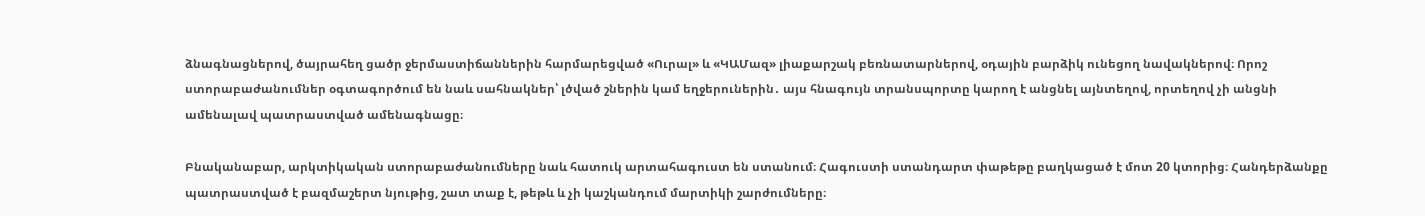ձնագնացներով, ծայրահեղ ցածր ջերմաստիճաններին հարմարեցված «Ուրալ» և «ԿԱՄազ» լիաքարշակ բեռնատարներով, օդային բարձիկ ունեցող նավակներով։ Որոշ ստորաբաժանումներ օգտագործում են նաև սահնակներ՝ լծված շներին կամ եղջերուներին․ այս հնագույն տրանսպորտը կարող է անցնել այնտեղով, որտեղով չի անցնի ամենալավ պատրաստված ամենագնացը։

Բնականաբար, արկտիկական ստորաբաժանումները նաև հատուկ արտահագուստ են ստանում։ Հագուստի ստանդարտ փաթեթը բաղկացած է մոտ 20 կտորից։ Հանդերձանքը պատրաստված է բազմաշերտ նյութից, շատ տաք է, թեթև և չի կաշկանդում մարտիկի շարժումները։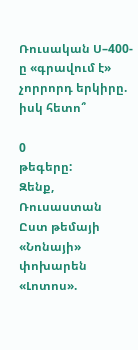Ռուսական Ս–400-ը «գրավում է» չորրորդ երկիրը. իսկ հետո՞

0
թեգերը:
Զենք, Ռուսաստան
Ըստ թեմայի
«Նոնայի» փոխարեն «Լոտոս».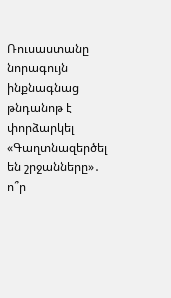Ռուսաստանը նորագույն ինքնագնաց թնդանոթ է փորձարկել
«Գաղտնազերծել են շրջանները»․ ո՞ր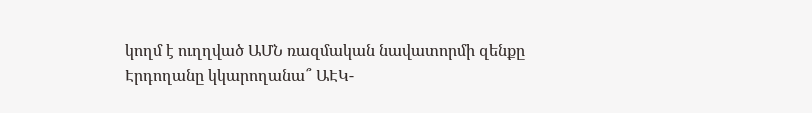կողմ է ուղղված ԱՄՆ ռազմական նավատորմի զենքը
Էրդողանը կկարողանա՞ ԱԷԿ-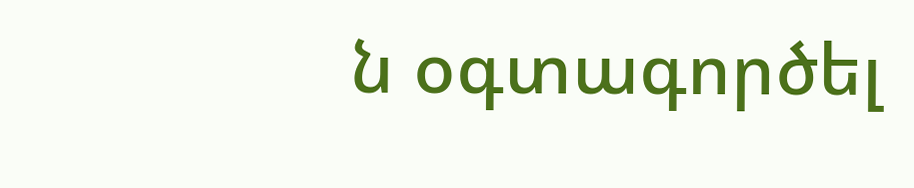ն օգտագործել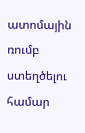ատոմային ռումբ ստեղծելու համար